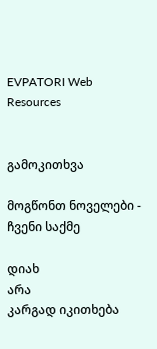EVPATORI Web Resources


გამოკითხვა

მოგწონთ ნოველები - ჩვენი საქმე

დიახ
არა
კარგად იკითხება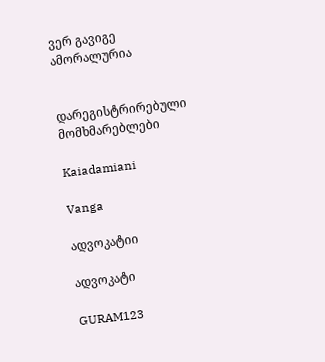ვერ გავიგე
ამორალურია


დარეგისტრირებული მომხმარებლები

Kaiadamiani

Vanga

ადვოკატიი

ადვოკატი

GURAM123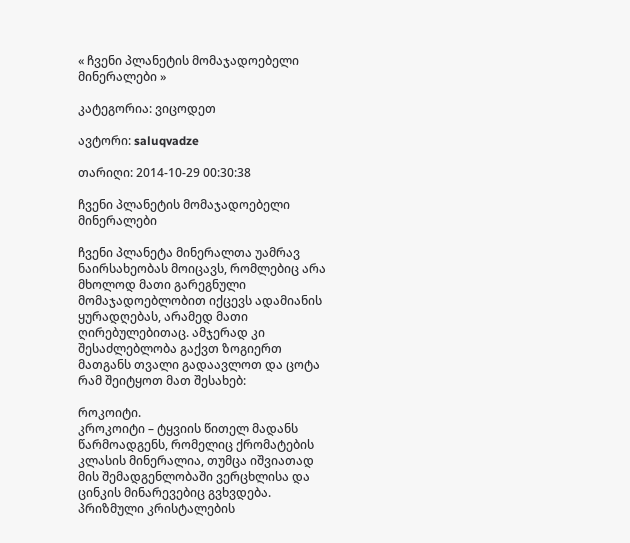« ჩვენი პლანეტის მომაჯადოებელი მინერალები »

კატეგორია: ვიცოდეთ

ავტორი: saluqvadze

თარიღი: 2014-10-29 00:30:38

ჩვენი პლანეტის მომაჯადოებელი მინერალები

ჩვენი პლანეტა მინერალთა უამრავ ნაირსახეობას მოიცავს, რომლებიც არა მხოლოდ მათი გარეგნული მომაჯადოებლობით იქცევს ადამიანის ყურადღებას, არამედ მათი ღირებულებითაც. ამჯერად კი შესაძლებლობა გაქვთ ზოგიერთ მათგანს თვალი გადაავლოთ და ცოტა რამ შეიტყოთ მათ შესახებ:

როკოიტი.
კროკოიტი – ტყვიის წითელ მადანს წარმოადგენს, რომელიც ქრომატების კლასის მინერალია, თუმცა იშვიათად მის შემადგენლობაში ვერცხლისა და ცინკის მინარევებიც გვხვდება. პრიზმული კრისტალების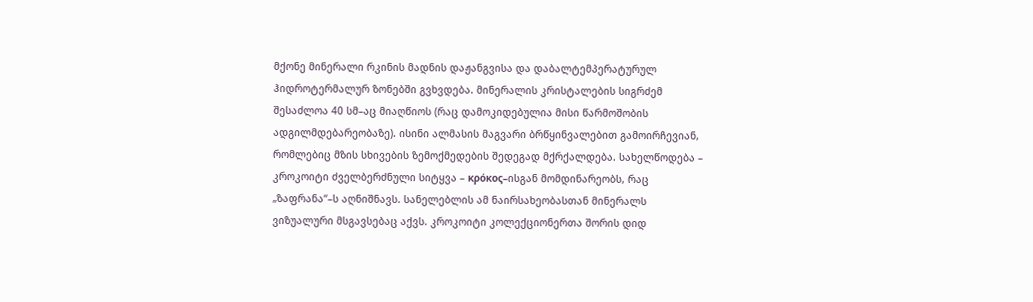მქონე მინერალი რკინის მადნის დაჟანგვისა და დაბალტემპერატურულ ჰიდროტერმალურ ზონებში გვხვდება. მინერალის კრისტალების სიგრძემ შესაძლოა 40 სმ–აც მიაღწიოს (რაც დამოკიდებულია მისი წარმოშობის ადგილმდებარეობაზე). ისინი ალმასის მაგვარი ბრწყინვალებით გამოირჩევიან, რომლებიც მზის სხივების ზემოქმედების შედეგად მქრქალდება. სახელწოდება – კროკოიტი ძველბერძნული სიტყვა – κρόκος–ისგან მომდინარეობს, რაც „ზაფრანა“–ს აღნიშნავს. სანელებლის ამ ნაირსახეობასთან მინერალს ვიზუალური მსგავსებაც აქვს. კროკოიტი კოლექციონერთა შორის დიდ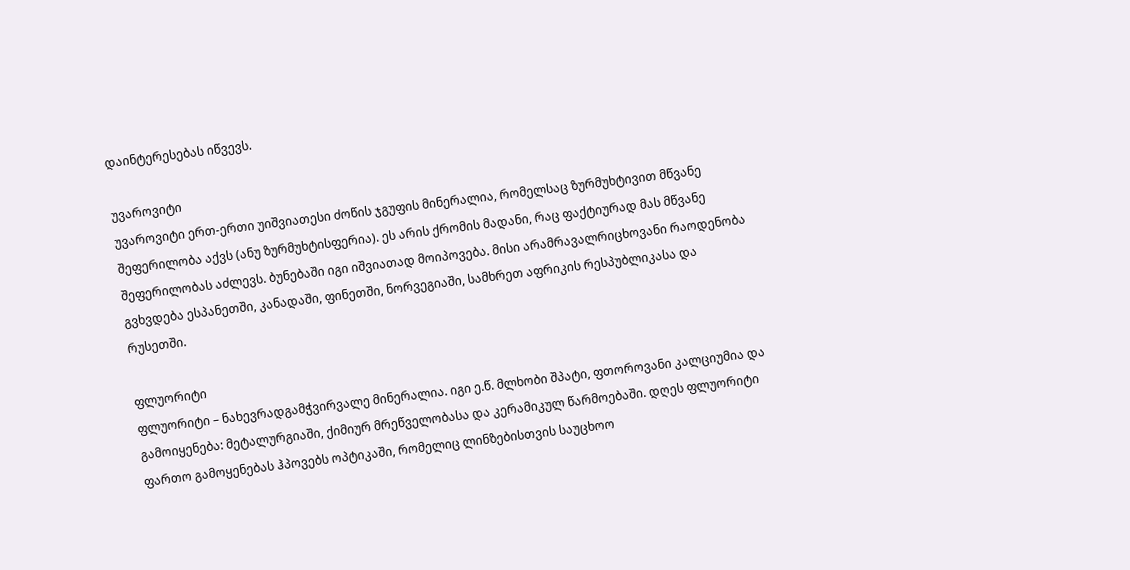დაინტერესებას იწვევს.

უვაროვიტი
უვაროვიტი ერთ-ერთი უიშვიათესი ძოწის ჯგუფის მინერალია, რომელსაც ზურმუხტივით მწვანე შეფერილობა აქვს (ანუ ზურმუხტისფერია). ეს არის ქრომის მადანი, რაც ფაქტიურად მას მწვანე შეფერილობას აძლევს. ბუნებაში იგი იშვიათად მოიპოვება. მისი არამრავალრიცხოვანი რაოდენობა გვხვდება ესპანეთში, კანადაში, ფინეთში, ნორვეგიაში, სამხრეთ აფრიკის რესპუბლიკასა და რუსეთში.

ფლუორიტი
ფლუორიტი – ნახევრადგამჭვირვალე მინერალია. იგი ე.წ. მლხობი შპატი, ფთოროვანი კალციუმია და გამოიყენება: მეტალურგიაში, ქიმიურ მრეწველობასა და კერამიკულ წარმოებაში. დღეს ფლუორიტი ფართო გამოყენებას ჰპოვებს ოპტიკაში, რომელიც ლინზებისთვის საუცხოო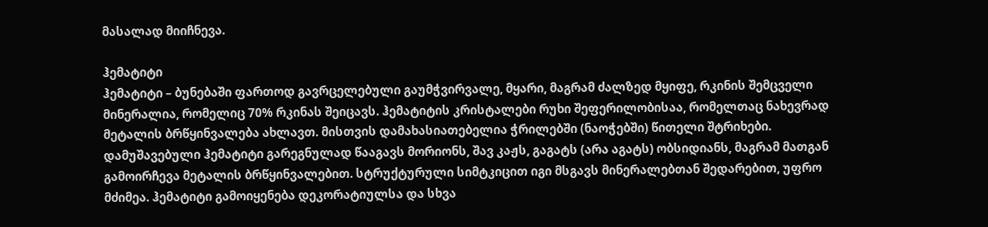მასალად მიიჩნევა.

ჰემატიტი
ჰემატიტი – ბუნებაში ფართოდ გავრცელებული გაუმჭვირვალე, მყარი, მაგრამ ძალზედ მყიფე, რკინის შემცველი მინერალია, რომელიც 70% რკინას შეიცავს. ჰემატიტის კრისტალები რუხი შეფერილობისაა, რომელთაც ნახევრად მეტალის ბრწყინვალება ახლავთ. მისთვის დამახასიათებელია ჭრილებში (ნაოჭებში) წითელი შტრიხები. დამუშავებული ჰემატიტი გარეგნულად წააგავს მორიონს, შავ კაჟს, გაგატს (არა აგატს) ობსიდიანს, მაგრამ მათგან გამოირჩევა მეტალის ბრწყინვალებით. სტრუქტურული სიმტკიცით იგი მსგავს მინერალებთან შედარებით, უფრო მძიმეა. ჰემატიტი გამოიყენება დეკორატიულსა და სხვა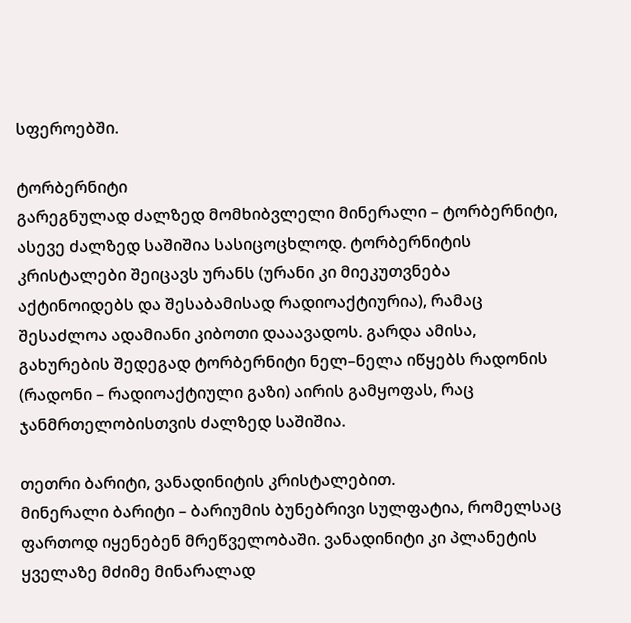სფეროებში.

ტორბერნიტი
გარეგნულად ძალზედ მომხიბვლელი მინერალი – ტორბერნიტი, ასევე ძალზედ საშიშია სასიცოცხლოდ. ტორბერნიტის კრისტალები შეიცავს ურანს (ურანი კი მიეკუთვნება აქტინოიდებს და შესაბამისად რადიოაქტიურია), რამაც შესაძლოა ადამიანი კიბოთი დააავადოს. გარდა ამისა, გახურების შედეგად ტორბერნიტი ნელ–ნელა იწყებს რადონის (რადონი – რადიოაქტიული გაზი) აირის გამყოფას, რაც ჯანმრთელობისთვის ძალზედ საშიშია.

თეთრი ბარიტი, ვანადინიტის კრისტალებით.
მინერალი ბარიტი – ბარიუმის ბუნებრივი სულფატია, რომელსაც ფართოდ იყენებენ მრეწველობაში. ვანადინიტი კი პლანეტის ყველაზე მძიმე მინარალად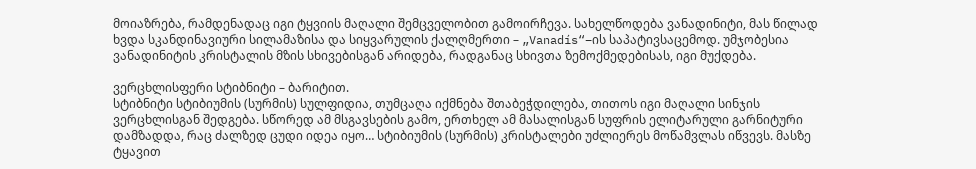მოიაზრება, რამდენადაც იგი ტყვიის მაღალი შემცველობით გამოირჩევა. სახელწოდება ვანადინიტი, მას წილად ხვდა სკანდინავიური სილამაზისა და სიყვარულის ქალღმერთი – „Vanadís“–ის საპატივსაცემოდ. უმჯობესია ვანადინიტის კრისტალის მზის სხივებისგან არიდება, რადგანაც სხივთა ზემოქმედებისას, იგი მუქდება.

ვერცხლისფერი სტიბნიტი – ბარიტით.
სტიბნიტი სტიბიუმის (სურმის) სულფიდია, თუმცაღა იქმნება შთაბეჭდილება, თითოს იგი მაღალი სინჯის ვერცხლისგან შედგება. სწორედ ამ მსგავსების გამო, ერთხელ ამ მასალისგან სუფრის ელიტარული გარნიტური დამზადდა, რაც ძალზედ ცუდი იდეა იყო… სტიბიუმის (სურმის) კრისტალები უძლიერეს მოწამვლას იწვევს. მასზე ტყავით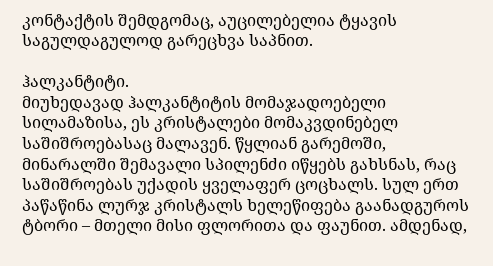კონტაქტის შემდგომაც, აუცილებელია ტყავის საგულდაგულოდ გარეცხვა საპნით.

ჰალკანტიტი.
მიუხედავად ჰალკანტიტის მომაჯადოებელი სილამაზისა, ეს კრისტალები მომაკვდინებელ საშიშროებასაც მალავენ. წყლიან გარემოში, მინარალში შემავალი სპილენძი იწყებს გახსნას, რაც საშიშროებას უქადის ყველაფერ ცოცხალს. სულ ერთ პაწაწინა ლურჯ კრისტალს ხელეწიფება გაანადგუროს ტბორი – მთელი მისი ფლორითა და ფაუნით. ამდენად,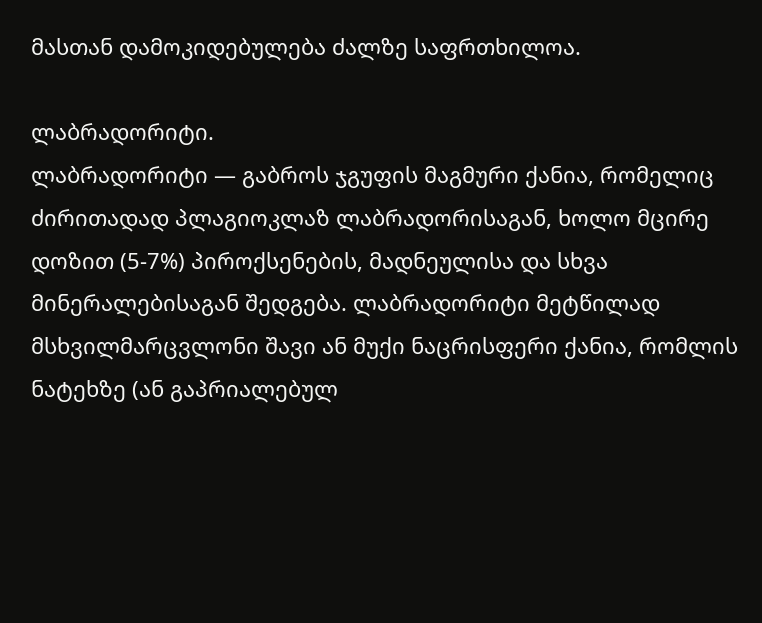მასთან დამოკიდებულება ძალზე საფრთხილოა.

ლაბრადორიტი.
ლაბრადორიტი — გაბროს ჯგუფის მაგმური ქანია, რომელიც ძირითადად პლაგიოკლაზ ლაბრადორისაგან, ხოლო მცირე დოზით (5-7%) პიროქსენების, მადნეულისა და სხვა მინერალებისაგან შედგება. ლაბრადორიტი მეტწილად მსხვილმარცვლონი შავი ან მუქი ნაცრისფერი ქანია, რომლის ნატეხზე (ან გაპრიალებულ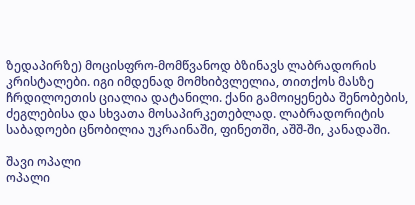ზედაპირზე) მოცისფრო-მომწვანოდ ბზინავს ლაბრადორის კრისტალები. იგი იმდენად მომხიბვლელია, თითქოს მასზე ჩრდილოეთის ციალია დატანილი. ქანი გამოიყენება შენობების, ძეგლებისა და სხვათა მოსაპირკეთებლად. ლაბრადორიტის საბადოები ცნობილია უკრაინაში, ფინეთში, აშშ-ში, კანადაში.

შავი ოპალი
ოპალი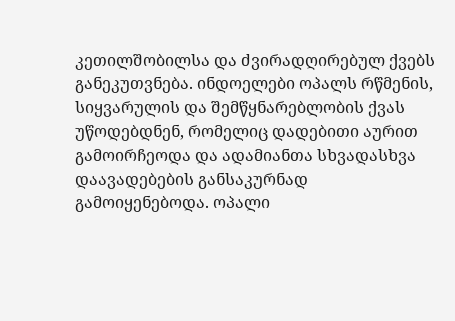კეთილშობილსა და ძვირადღირებულ ქვებს განეკუთვნება. ინდოელები ოპალს რწმენის, სიყვარულის და შემწყნარებლობის ქვას უწოდებდნენ, რომელიც დადებითი აურით გამოირჩეოდა და ადამიანთა სხვადასხვა დაავადებების განსაკურნად გამოიყენებოდა. ოპალი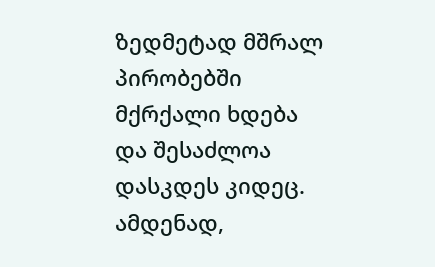ზედმეტად მშრალ პირობებში მქრქალი ხდება და შესაძლოა დასკდეს კიდეც. ამდენად,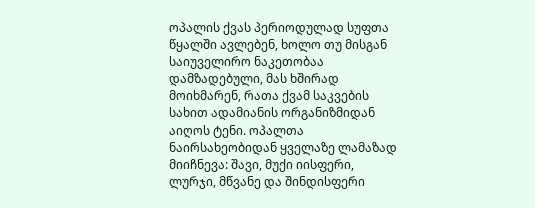ოპალის ქვას პერიოდულად სუფთა წყალში ავლებენ, ხოლო თუ მისგან საიუველირო ნაკეთობაა დამზადებული, მას ხშირად მოიხმარენ, რათა ქვამ საკვების სახით ადამიანის ორგანიზმიდან აიღოს ტენი. ოპალთა ნაირსახეობიდან ყველაზე ლამაზად მიიჩნევა: შავი, მუქი იისფერი, ლურჯი, მწვანე და შინდისფერი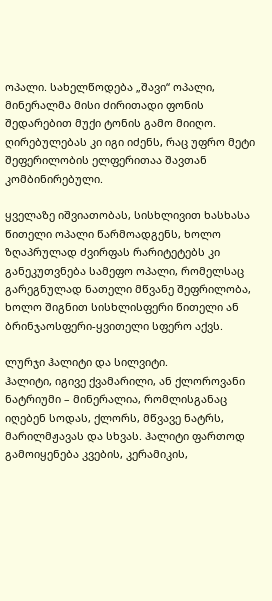ოპალი. სახელწოდება „შავი“ ოპალი, მინერალმა მისი ძირითადი ფონის შედარებით მუქი ტონის გამო მიიღო. ღირებულებას კი იგი იძენს, რაც უფრო მეტი შეფერილობის ელფერითაა შავთან კომბინირებული.

ყველაზე იშვიათობას, სისხლივით ხასხასა წითელი ოპალი წარმოადგენს, ხოლო ზღაპრულად ძვირფას რარიტეტებს კი განეკუთვნება სამეფო ოპალი, რომელსაც გარეგნულად ნათელი მწვანე შეფრილობა, ხოლო შიგნით სისხლისფერი წითელი ან ბრინჯაოსფერი-ყვითელი სფერო აქვს.

ლურჯი ჰალიტი და სილვიტი.
ჰალიტი, იგივე ქვამარილი, ან ქლოროვანი ნატრიუმი – მინერალია, რომლისგანაც იღებენ სოდას, ქლორს, მწვავე ნატრს, მარილმჟავას და სხვას. ჰალიტი ფართოდ გამოიყენება კვების, კერამიკის,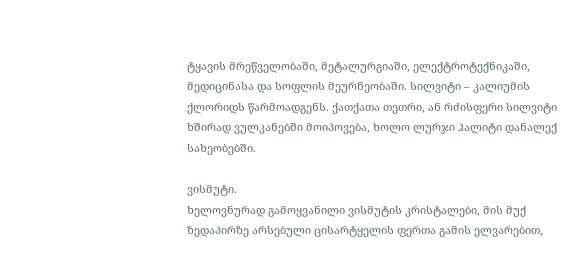ტყავის მრეწველობაში, მეტალურგიაში, ელექტროტექნიკაში, მედიცინასა და სოფლის მეურნეობაში. სილვიტი – კალიუმის ქლორიდს წარმოადგენს. ქათქათა თეთრი, ან რძისფერი სილვიტი ხშირად ვულკანებში მოიპოვება, ხოლო ლურჯი ჰალიტი დანალექ სახეობებში.

ვისმუტი.
ხელოვნურად გამოყვანილი ვისმუტის კრისტალები, მის მუქ ზედაპირზე არსებული ცისარტყელის ფერთა გამის ელვარებით,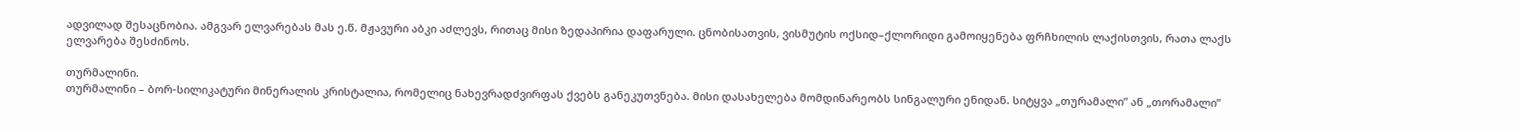ადვილად შესაცნობია. ამგვარ ელვარებას მას ე.წ. მჟავური აბკი აძლევს, რითაც მისი ზედაპირია დაფარული. ცნობისათვის, ვისმუტის ოქსიდ–ქლორიდი გამოიყენება ფრჩხილის ლაქისთვის, რათა ლაქს ელვარება შესძინოს.

თურმალინი.
თურმალინი – ბორ-სილიკატური მინერალის კრისტალია, რომელიც ნახევრადძვირფას ქვებს განეკუთვნება. მისი დასახელება მომდინარეობს სინგალური ენიდან. სიტყვა „თურამალი” ან „თორამალი”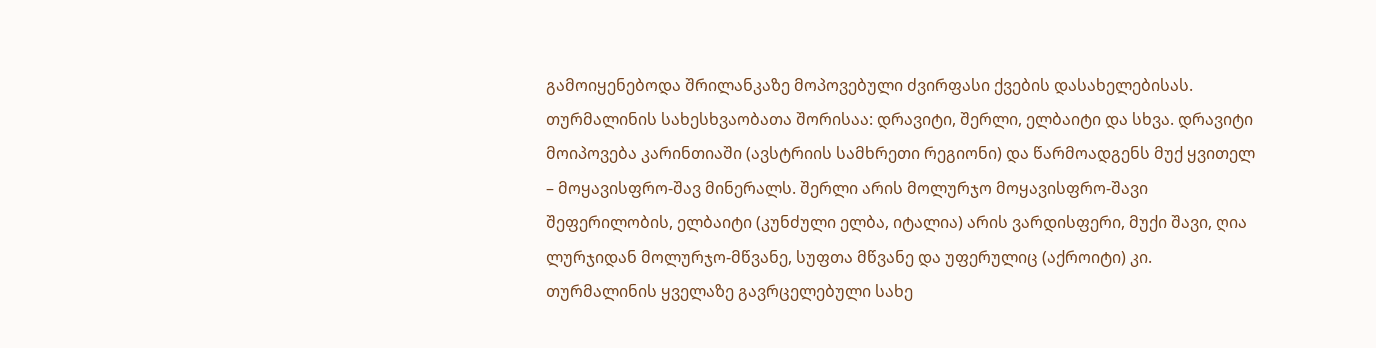გამოიყენებოდა შრილანკაზე მოპოვებული ძვირფასი ქვების დასახელებისას. თურმალინის სახესხვაობათა შორისაა: დრავიტი, შერლი, ელბაიტი და სხვა. დრავიტი მოიპოვება კარინთიაში (ავსტრიის სამხრეთი რეგიონი) და წარმოადგენს მუქ ყვითელ – მოყავისფრო-შავ მინერალს. შერლი არის მოლურჯო მოყავისფრო-შავი შეფერილობის, ელბაიტი (კუნძული ელბა, იტალია) არის ვარდისფერი, მუქი შავი, ღია ლურჯიდან მოლურჯო-მწვანე, სუფთა მწვანე და უფერულიც (აქროიტი) კი. თურმალინის ყველაზე გავრცელებული სახე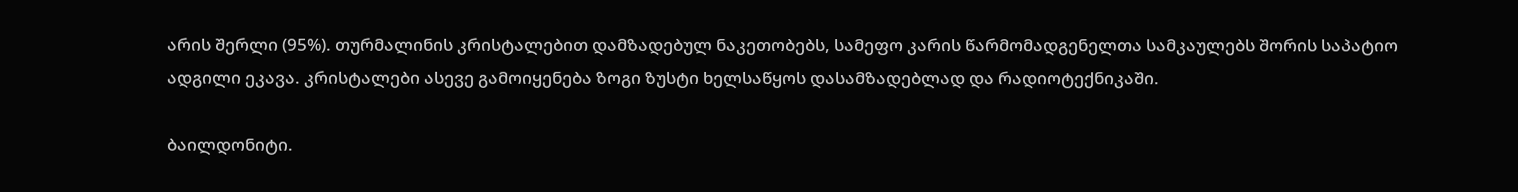არის შერლი (95%). თურმალინის კრისტალებით დამზადებულ ნაკეთობებს, სამეფო კარის წარმომადგენელთა სამკაულებს შორის საპატიო ადგილი ეკავა. კრისტალები ასევე გამოიყენება ზოგი ზუსტი ხელსაწყოს დასამზადებლად და რადიოტექნიკაში.

ბაილდონიტი.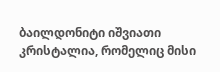ბაილდონიტი იშვიათი კრისტალია, რომელიც მისი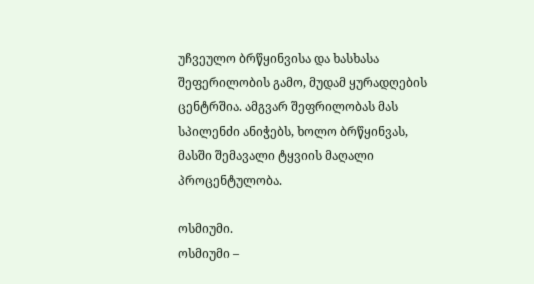უჩვეულო ბრწყინვისა და ხასხასა შეფერილობის გამო, მუდამ ყურადღების ცენტრშია. ამგვარ შეფრილობას მას სპილენძი ანიჭებს, ხოლო ბრწყინვას, მასში შემავალი ტყვიის მაღალი პროცენტულობა.

ოსმიუმი.
ოსმიუმი –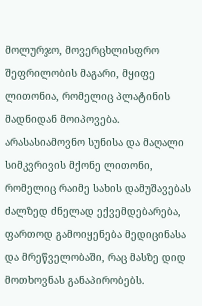მოლურჯო, მოვერცხლისფრო შეფრილობის მაგარი, მყიფე ლითონია, რომელიც პლატინის მადნიდან მოიპოვება. არასასიამოვნო სუნისა და მაღალი სიმკვრივის მქონე ლითონი, რომელიც რაიმე სახის დამუშავებას ძალზედ ძნელად ექვემდებარება, ფართოდ გამოიყენება მედიცინასა და მრეწველობაში, რაც მასზე დიდ მოთხოვნას განაპირობებს.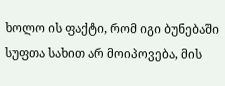ხოლო ის ფაქტი, რომ იგი ბუნებაში სუფთა სახით არ მოიპოვება, მის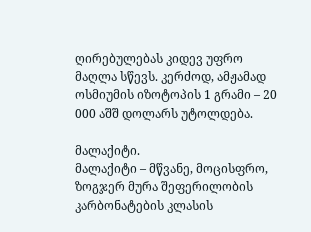ღირებულებას კიდევ უფრო მაღლა სწევს. კერძოდ, ამჟამად ოსმიუმის იზოტოპის 1 გრამი – 20 000 აშშ დოლარს უტოლდება.

მალაქიტი.
მალაქიტი – მწვანე, მოცისფრო, ზოგჯერ მურა შეფერილობის კარბონატების კლასის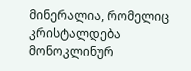მინერალია, რომელიც კრისტალდება მონოკლინურ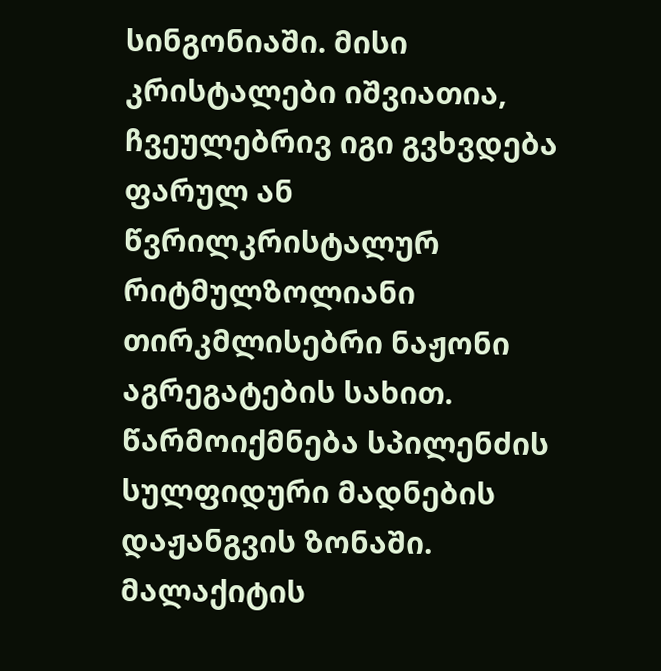სინგონიაში. მისი კრისტალები იშვიათია, ჩვეულებრივ იგი გვხვდება ფარულ ან წვრილკრისტალურ რიტმულზოლიანი თირკმლისებრი ნაჟონი აგრეგატების სახით. წარმოიქმნება სპილენძის სულფიდური მადნების დაჟანგვის ზონაში. მალაქიტის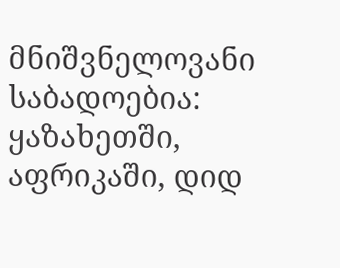მნიშვნელოვანი საბადოებია: ყაზახეთში, აფრიკაში, დიდ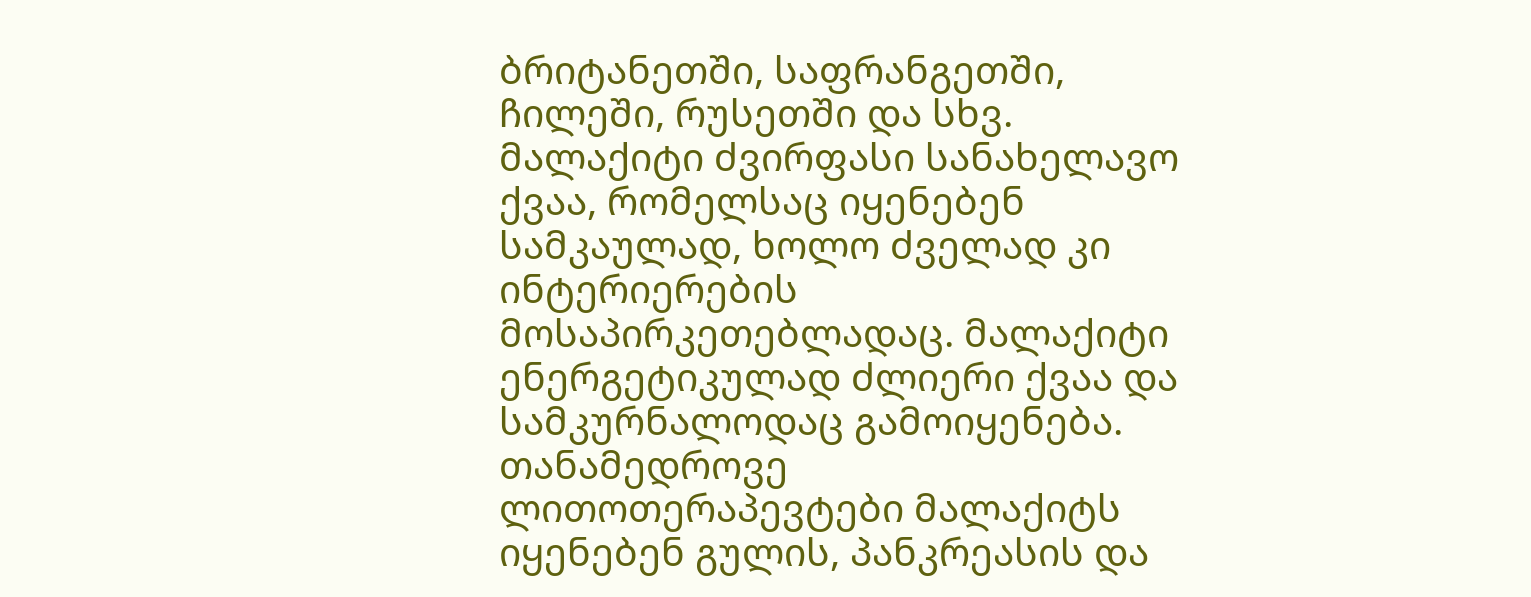ბრიტანეთში, საფრანგეთში, ჩილეში, რუსეთში და სხვ. მალაქიტი ძვირფასი სანახელავო ქვაა, რომელსაც იყენებენ სამკაულად, ხოლო ძველად კი ინტერიერების მოსაპირკეთებლადაც. მალაქიტი ენერგეტიკულად ძლიერი ქვაა და სამკურნალოდაც გამოიყენება. თანამედროვე ლითოთერაპევტები მალაქიტს იყენებენ გულის, პანკრეასის და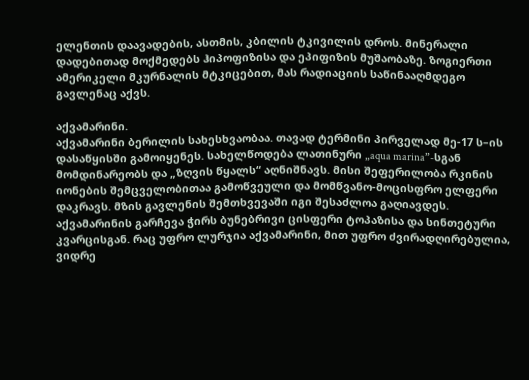ელენთის დაავადების, ასთმის, კბილის ტკივილის დროს. მინერალი დადებითად მოქმედებს ჰიპოფიზისა და ეპიფიზის მუშაობაზე. ზოგიერთი ამერიკელი მკურნალის მტკიცებით, მას რადიაციის საწინააღმდეგო გავლენაც აქვს.

აქვამარინი.
აქვამარინი ბერილის სახესხვაობაა. თავად ტერმინი პირველად მე-17 ს–ის დასაწყისში გამოიყენეს. სახელწოდება ლათინური „aqua marina”-სგან მომდინარეობს და „ზღვის წყალს“ აღნიშნავს. მისი შეფერილობა რკინის იონების შემცველობითაა გამოწვეული და მომწვანო-მოცისფრო ელფერი დაკრავს. მზის გავლენის შემთხვევაში იგი შესაძლოა გაღიავდეს. აქვამარინის გარჩევა ჭირს ბუნებრივი ცისფერი ტოპაზისა და სინთეტური კვარცისგან. რაც უფრო ლურჯია აქვამარინი, მით უფრო ძვირადღირებულია, ვიდრე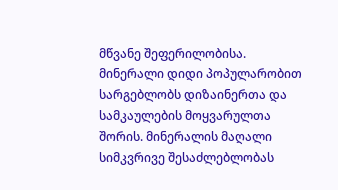მწვანე შეფერილობისა. მინერალი დიდი პოპულარობით სარგებლობს დიზაინერთა და სამკაულების მოყვარულთა შორის. მინერალის მაღალი სიმკვრივე შესაძლებლობას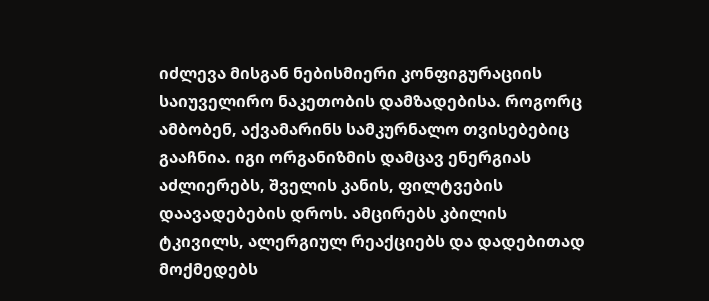იძლევა მისგან ნებისმიერი კონფიგურაციის საიუველირო ნაკეთობის დამზადებისა. როგორც ამბობენ, აქვამარინს სამკურნალო თვისებებიც გააჩნია. იგი ორგანიზმის დამცავ ენერგიას აძლიერებს, შველის კანის, ფილტვების დაავადებების დროს. ამცირებს კბილის ტკივილს, ალერგიულ რეაქციებს და დადებითად მოქმედებს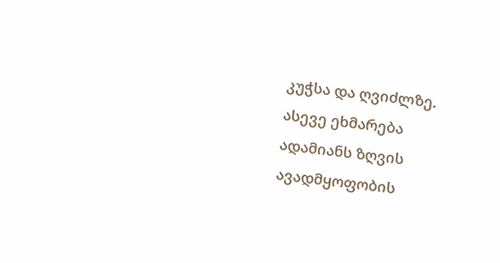კუჭსა და ღვიძლზე. ასევე ეხმარება ადამიანს ზღვის ავადმყოფობის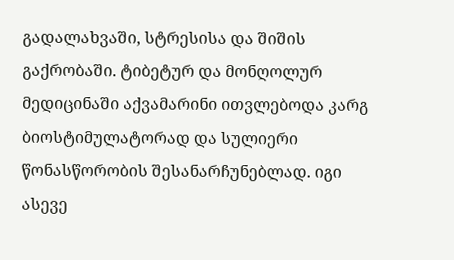გადალახვაში, სტრესისა და შიშის გაქრობაში. ტიბეტურ და მონღოლურ მედიცინაში აქვამარინი ითვლებოდა კარგ ბიოსტიმულატორად და სულიერი წონასწორობის შესანარჩუნებლად. იგი ასევე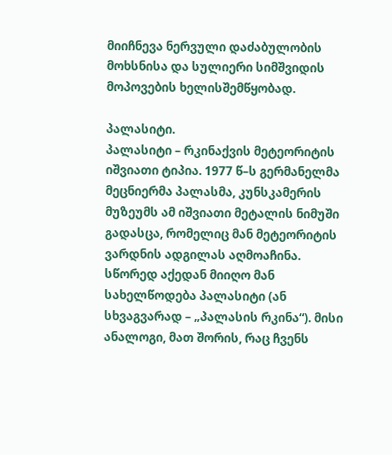მიიჩნევა ნერვული დაძაბულობის მოხსნისა და სულიერი სიმშვიდის მოპოვების ხელისშემწყობად.

პალასიტი.
პალასიტი – რკინაქვის მეტეორიტის იშვიათი ტიპია. 1977 წ–ს გერმანელმა მეცნიერმა პალასმა, კუნსკამერის მუზეუმს ამ იშვიათი მეტალის ნიმუში გადასცა, რომელიც მან მეტეორიტის ვარდნის ადგილას აღმოაჩინა. სწორედ აქედან მიიღო მან სახელწოდება პალასიტი (ან სხვაგვარად – „პალასის რკინა“). მისი ანალოგი, მათ შორის, რაც ჩვენს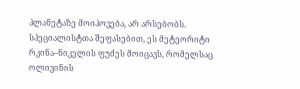პლანეტაზე მოიპოვება, არ არსებობს. სპეციალისტთა შეფასებით, ეს მეტეორიტი რკინა–ნიკელის ფუძეს მოიცავს, რომელსაც ოლივინის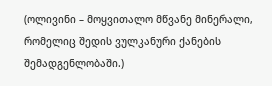(ოლივინი – მოყვითალო მწვანე მინერალი, რომელიც შედის ვულკანური ქანების შემადგენლობაში.)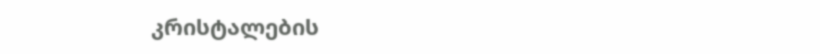კრისტალების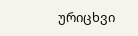ურიცხვი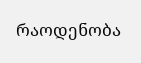რაოდენობა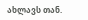ახლავს თან.